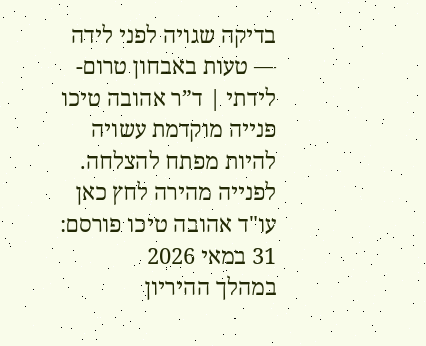בדיקה שגויה לפני לידה — טעות באבחון טרום-לידתי | ד”ר אהובה טיכו
פנייה מוקדמת עשויה להיות מפתח להצלחה. לפנייה מהירה לחץ כאן
עו"ד אהובה טיכו פורסם: 31 במאי 2026
במהלך ההיריון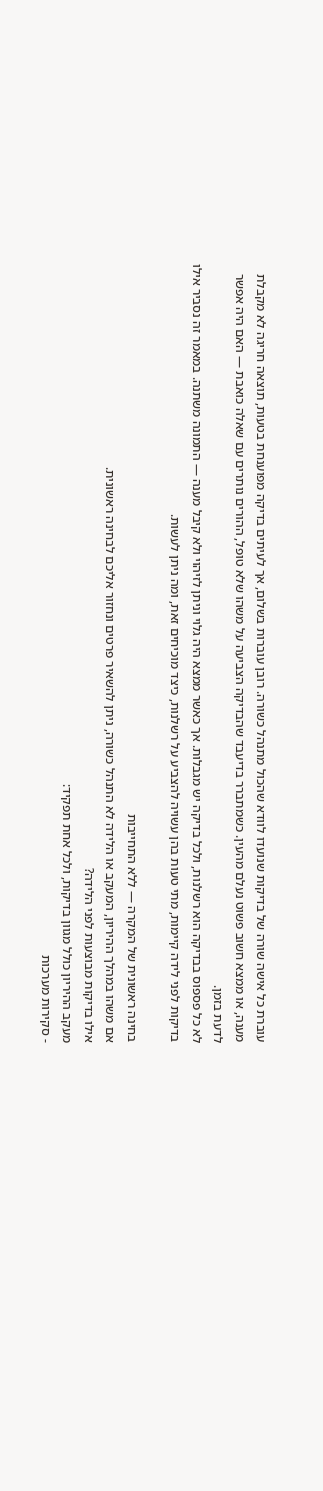עוברת כל אישה שורה של בדיקות שנועדו לוודא שהכול מתנהל כשורה. רובן עוברות בשלום, אך לעיתים בדיקה מפוענחת בטעות, תוצאה חריגה לא מקבלת מענה, או ממצא חשוב פשוט נעלם מהעין. כשמתברר בדיעבד שהבדיקה הצביעה על משהו שלא טופל, ההורים נותרים עם שאלה כואבת — האם היה אפשר לדעת בזמן.
לא כל פספוס בבדיקה הוא רשלנות, ולכל בדיקה יש מגבלות. אך כאשר ממצא היה גלוי וניתן לזיהוי ולא קיבל מענה — התמונה משתנה. במאמר זה נסביר אילו בדיקות לפני לידה קיימות, מתי טעות בהן עשויה להצביע על רשלנות, כיצד מוכיחים זאת, ומה ניתן לעשות.

בחינה ראשונית של המקרה — ללא התחייבות
אם משהו במהלך ההיריון, המעקב או הלידה לא התנהל כשורה, ניתן להשאיר פרטים ונחזור אליכם לבחינה ראשונית.
אילו בדיקות מבוצעות לפני הלידה?
מעקב ההיריון כולל מגוון בדיקות, ולכל אחת תפקיד:
- סקירות מערכות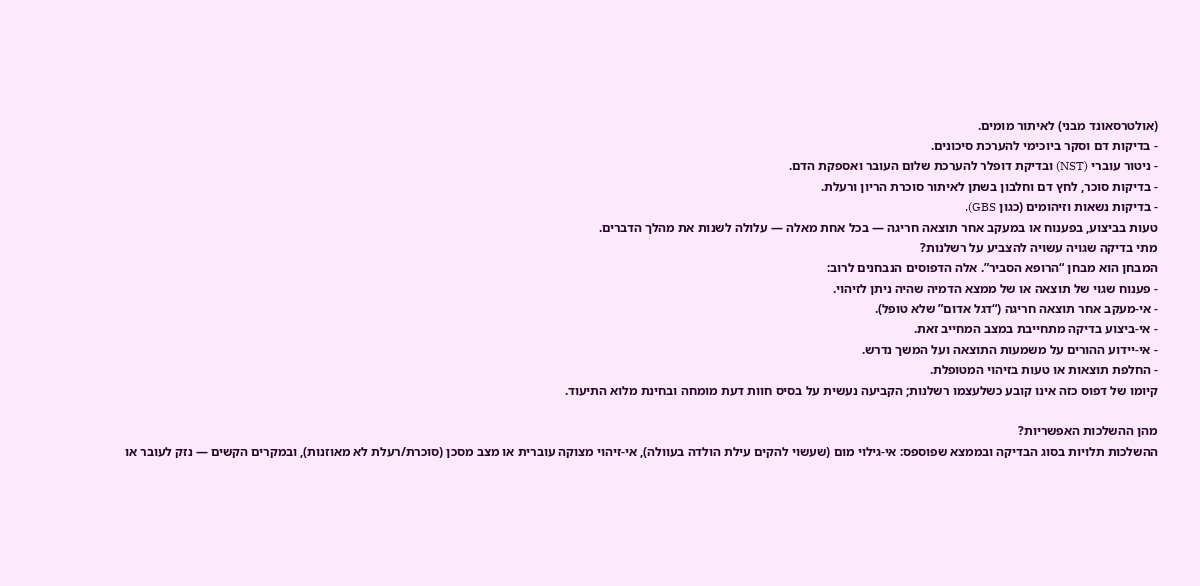(אולטרסאונד מבני) לאיתור מומים.
- בדיקות דם וסקר ביוכימי להערכת סיכונים.
- ניטור עוברי (NST) ובדיקת דופלר להערכת שלום העובר ואספקת הדם.
- בדיקות סוכר, לחץ דם וחלבון בשתן לאיתור סוכרת הריון ורעלת.
- בדיקות נשאות וזיהומים (כגון GBS).
טעות בביצוע, בפענוח או במעקב אחר תוצאה חריגה — בכל אחת מאלה — עלולה לשנות את מהלך הדברים.
מתי בדיקה שגויה עשויה להצביע על רשלנות?
המבחן הוא מבחן “הרופא הסביר”. אלה הדפוסים הנבחנים לרוב:
- פענוח שגוי של תוצאה או של ממצא הדמיה שהיה ניתן לזיהוי.
- אי-מעקב אחר תוצאה חריגה (“דגל אדום” שלא טופל).
- אי-ביצוע בדיקה מתחייבת במצב המחייב זאת.
- אי-יידוע ההורים על משמעות התוצאה ועל המשך נדרש.
- החלפת תוצאות או טעות בזיהוי המטופלת.
קיומו של דפוס כזה אינו קובע כשלעצמו רשלנות; הקביעה נעשית על בסיס חוות דעת מומחה ובחינת מלוא התיעוד.

מהן ההשלכות האפשריות?
ההשלכות תלויות בסוג הבדיקה ובממצא שפוספס: אי-גילוי מום (שעשוי להקים עילת הולדה בעוולה), אי-זיהוי מצוקה עוברית או מצב מסכן (סוכרת/רעלת לא מאוזנות), ובמקרים הקשים — נזק לעובר או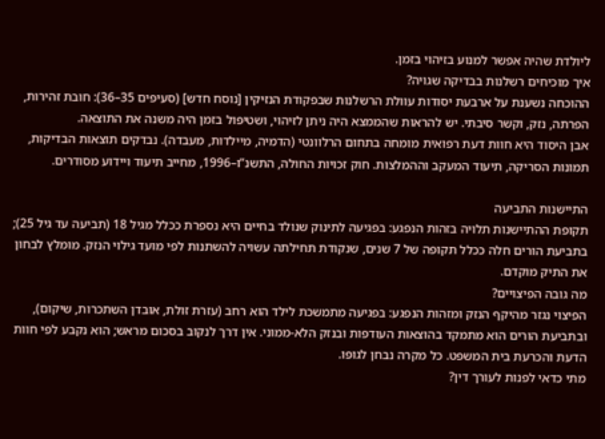ליולדת שהיה אפשר למנוע בזיהוי בזמן.
איך מוכיחים רשלנות בבדיקה שגויה?
ההוכחה נשענת על ארבעת יסודות עוולת הרשלנות שבפקודת הנזיקין [נוסח חדש] (סעיפים 35–36): חובת זהירות, הפרתה, נזק, וקשר סיבתי. יש להראות שהממצא היה ניתן לזיהוי, ושטיפול בזמן היה משנה את התוצאה.
אבן היסוד היא חוות דעת רפואית מומחה בתחום הרלוונטי (הדמיה, מיילדות, מעבדה). נבדקים תוצאות הבדיקות, תמונות הסריקה, תיעוד המעקב וההמלצות. חוק זכויות החולה, התשנ”ו–1996, מחייב תיעוד ויידוע מסודרים.

התיישנות התביעה
תקופת ההתיישנות תלויה בזהות הנפגע: בפגיעה לתינוק שנולד בחיים היא נספרת ככלל מגיל 18 (תביעה עד גיל 25); בתביעת הורים חלה ככלל תקופה של 7 שנים, שנקודת תחילתה עשויה להשתנות לפי מועד גילוי הנזק. מומלץ לבחון את התיק מוקדם.
מה גובה הפיצויים?
הפיצוי נגזר מהיקף הנזק ומזהות הנפגע: בפגיעה מתמשכת לילד הוא רחב (עזרת זולת, אובדן השתכרות, שיקום), ובתביעת הורים הוא מתמקד בהוצאות העודפות ובנזק הלא-ממוני. אין דרך לנקוב בסכום מראש; הוא נקבע לפי חוות הדעת והכרעת בית המשפט. כל מקרה נבחן לגופו.
מתי כדאי לפנות לעורך דין?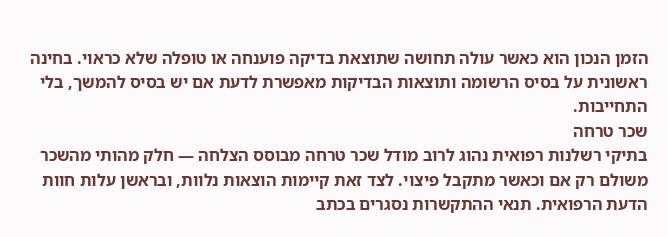הזמן הנכון הוא כאשר עולה תחושה שתוצאת בדיקה פוענחה או טופלה שלא כראוי. בחינה ראשונית על בסיס הרשומה ותוצאות הבדיקות מאפשרת לדעת אם יש בסיס להמשך, בלי התחייבות.
שכר טרחה
בתיקי רשלנות רפואית נהוג לרוב מודל שכר טרחה מבוסס הצלחה — חלק מהותי מהשכר משולם רק אם וכאשר מתקבל פיצוי. לצד זאת קיימות הוצאות נלוות, ובראשן עלות חוות הדעת הרפואית. תנאי ההתקשרות נסגרים בכתב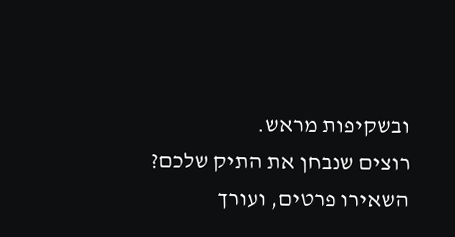ובשקיפות מראש.
רוצים שנבחן את התיק שלכם?
השאירו פרטים, ועורך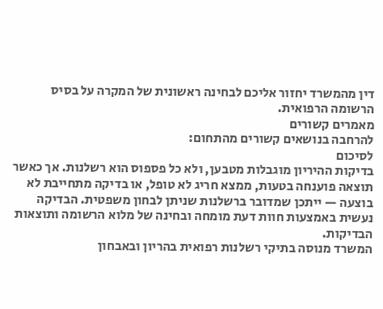דין מהמשרד יחזור אליכם לבחינה ראשונית של המקרה על בסיס הרשומה הרפואית.
מאמרים קשורים
להרחבה בנושאים קשורים מהתחום:
לסיכום
בדיקות ההיריון מוגבלות מטבען, ולא כל פספוס הוא רשלנות. אך כאשר תוצאה פוענחה בטעות, ממצא חריג לא טופל, או בדיקה מתחייבת לא בוצעה — ייתכן שמדובר ברשלנות שניתן לבחון משפטית. הבדיקה נעשית באמצעות חוות דעת מומחה ובחינה של מלוא הרשומה ותוצאות הבדיקות.
המשרד מנוסה בתיקי רשלנות רפואית בהריון ובאבחון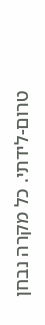טרום-לידתי. כל מקרה נבחן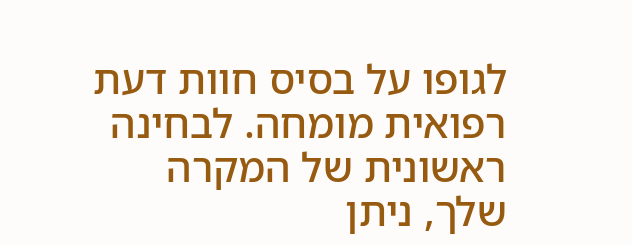לגופו על בסיס חוות דעת רפואית מומחה. לבחינה ראשונית של המקרה שלך, ניתן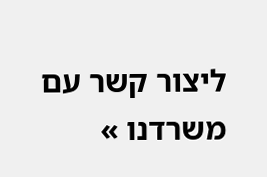ליצור קשר עם משרדנו »